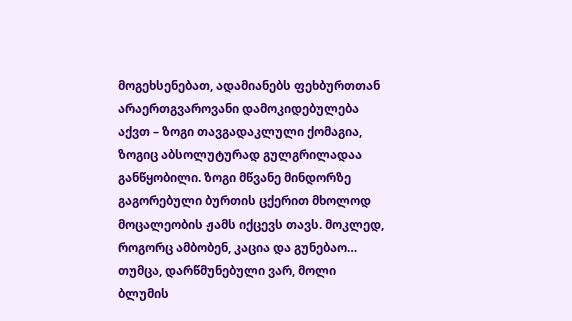მოგეხსენებათ, ადამიანებს ფეხბურთთან არაერთგვაროვანი დამოკიდებულება აქვთ – ზოგი თავგადაკლული ქომაგია, ზოგიც აბსოლუტურად გულგრილადაა განწყობილი. ზოგი მწვანე მინდორზე გაგორებული ბურთის ცქერით მხოლოდ მოცალეობის ჟამს იქცევს თავს. მოკლედ, როგორც ამბობენ, კაცია და გუნებაო… თუმცა, დარწმუნებული ვარ, მოლი ბლუმის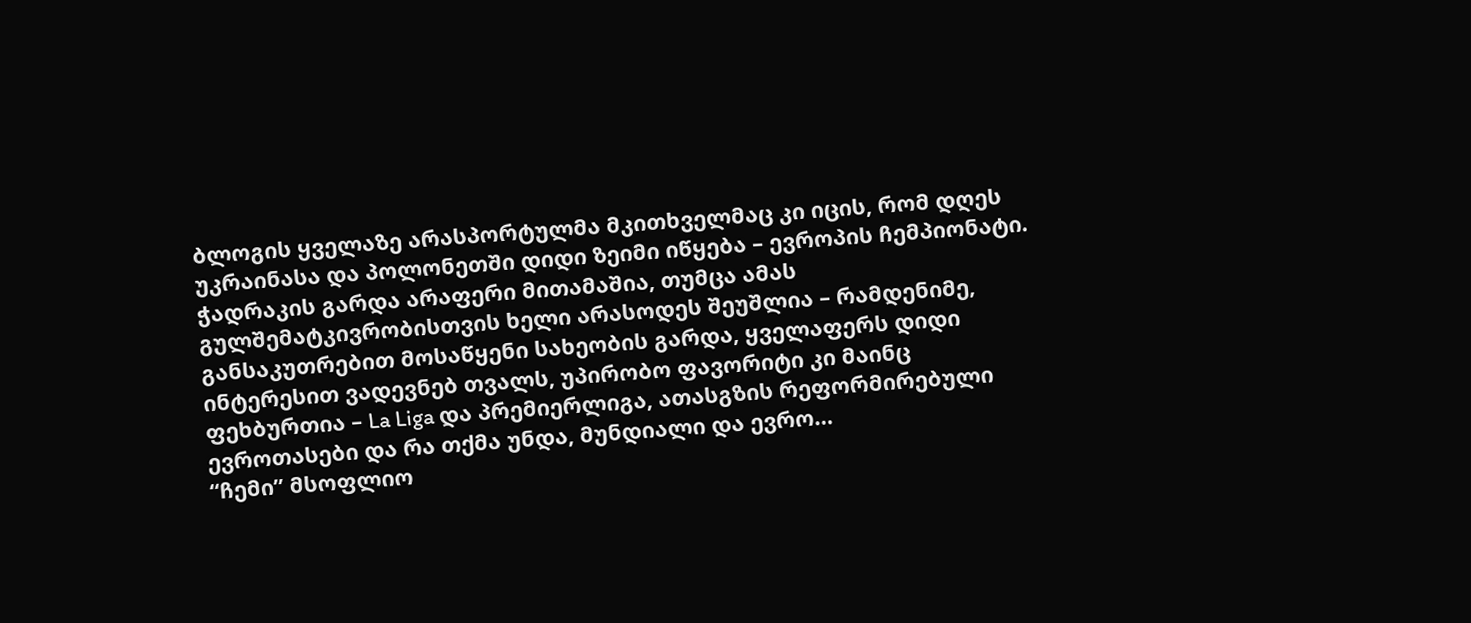ბლოგის ყველაზე არასპორტულმა მკითხველმაც კი იცის, რომ დღეს უკრაინასა და პოლონეთში დიდი ზეიმი იწყება – ევროპის ჩემპიონატი.
ჭადრაკის გარდა არაფერი მითამაშია, თუმცა ამას გულშემატკივრობისთვის ხელი არასოდეს შეუშლია – რამდენიმე, განსაკუთრებით მოსაწყენი სახეობის გარდა, ყველაფერს დიდი ინტერესით ვადევნებ თვალს, უპირობო ფავორიტი კი მაინც ფეხბურთია – La Liga და პრემიერლიგა, ათასგზის რეფორმირებული ევროთასები და რა თქმა უნდა, მუნდიალი და ევრო…
“ჩემი” მსოფლიო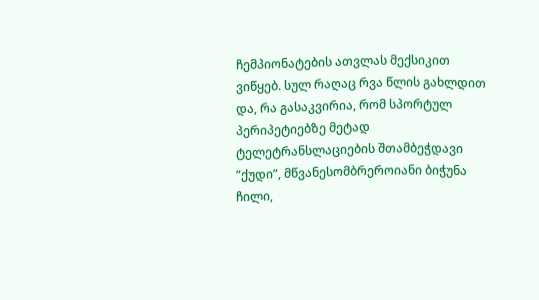ჩემპიონატების ათვლას მექსიკით ვიწყებ. სულ რაღაც რვა წლის გახლდით და, რა გასაკვირია, რომ სპორტულ პერიპეტიებზე მეტად ტელეტრანსლაციების შთამბეჭდავი “ქუდი”, მწვანესომბრეროიანი ბიჭუნა ჩილი,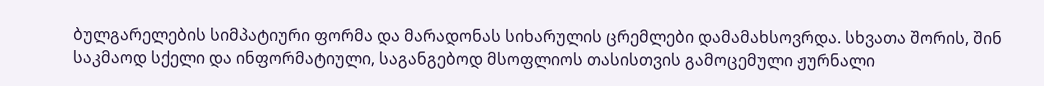ბულგარელების სიმპატიური ფორმა და მარადონას სიხარულის ცრემლები დამამახსოვრდა. სხვათა შორის, შინ საკმაოდ სქელი და ინფორმატიული, საგანგებოდ მსოფლიოს თასისთვის გამოცემული ჟურნალი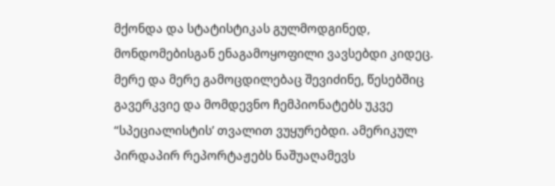მქონდა და სტატისტიკას გულმოდგინედ, მონდომებისგან ენაგამოყოფილი ვავსებდი კიდეც.
მერე და მერე გამოცდილებაც შევიძინე, წესებშიც გავერკვიე და მომდევნო ჩემპიონატებს უკვე “სპეციალისტის’ თვალით ვუყურებდი. ამერიკულ პირდაპირ რეპორტაჟებს ნაშუაღამევს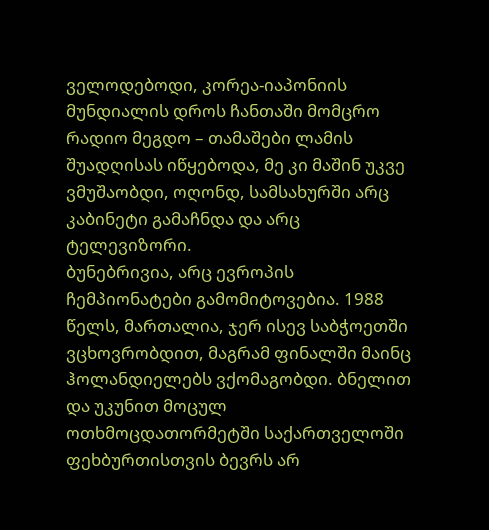ველოდებოდი, კორეა-იაპონიის
მუნდიალის დროს ჩანთაში მომცრო რადიო მეგდო – თამაშები ლამის შუადღისას იწყებოდა, მე კი მაშინ უკვე ვმუშაობდი, ოღონდ, სამსახურში არც კაბინეტი გამაჩნდა და არც ტელევიზორი.
ბუნებრივია, არც ევროპის ჩემპიონატები გამომიტოვებია. 1988 წელს, მართალია, ჯერ ისევ საბჭოეთში ვცხოვრობდით, მაგრამ ფინალში მაინც ჰოლანდიელებს ვქომაგობდი. ბნელით და უკუნით მოცულ ოთხმოცდათორმეტში საქართველოში ფეხბურთისთვის ბევრს არ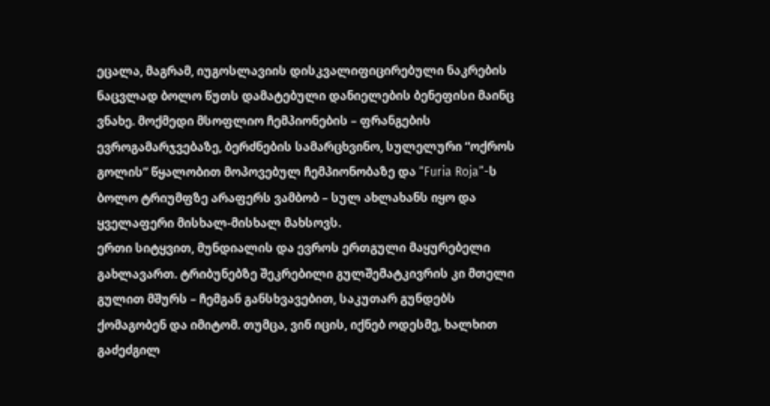ეცალა, მაგრამ, იუგოსლავიის დისკვალიფიცირებული ნაკრების ნაცვლად ბოლო წუთს დამატებული დანიელების ბენეფისი მაინც ვნახე. მოქმედი მსოფლიო ჩემპიონების – ფრანგების ევროგამარჯვებაზე, ბერძნების სამარცხვინო, სულელური “ოქროს გოლის” წყალობით მოპოვებულ ჩემპიონობაზე და “Furia Roja”-ს ბოლო ტრიუმფზე არაფერს ვამბობ – სულ ახლახანს იყო და ყველაფერი მისხალ-მისხალ მახსოვს.
ერთი სიტყვით, მუნდიალის და ევროს ერთგული მაყურებელი გახლავართ. ტრიბუნებზე შეკრებილი გულშემატკივრის კი მთელი გულით მშურს – ჩემგან განსხვავებით, საკუთარ გუნდებს ქომაგობენ და იმიტომ. თუმცა, ვინ იცის, იქნებ ოდესმე, ხალხით გაძეძგილ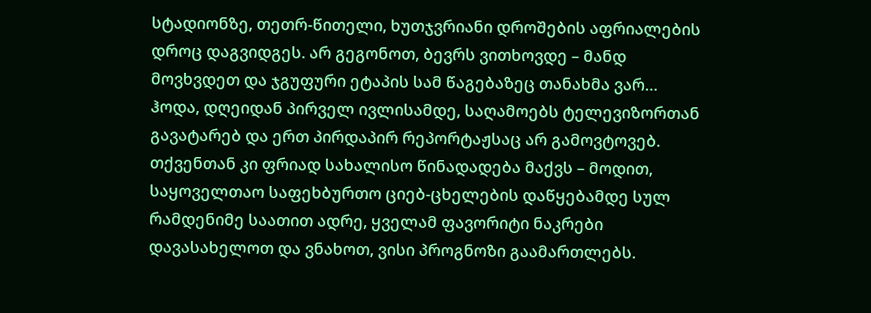სტადიონზე, თეთრ-წითელი, ხუთჯვრიანი დროშების აფრიალების დროც დაგვიდგეს. არ გეგონოთ, ბევრს ვითხოვდე – მანდ მოვხვდეთ და ჯგუფური ეტაპის სამ წაგებაზეც თანახმა ვარ…
ჰოდა, დღეიდან პირველ ივლისამდე, საღამოებს ტელევიზორთან გავატარებ და ერთ პირდაპირ რეპორტაჟსაც არ გამოვტოვებ. თქვენთან კი ფრიად სახალისო წინადადება მაქვს – მოდით, საყოველთაო საფეხბურთო ციებ-ცხელების დაწყებამდე სულ რამდენიმე საათით ადრე, ყველამ ფავორიტი ნაკრები დავასახელოთ და ვნახოთ, ვისი პროგნოზი გაამართლებს.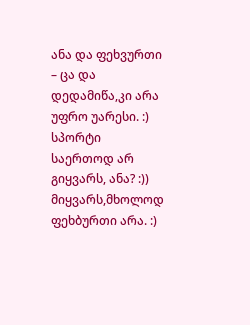ანა და ფეხვურთი – ცა და დედამიწა,კი არა უფრო უარესი. :)
სპორტი საერთოდ არ გიყვარს, ანა? :))
მიყვარს,მხოლოდ ფეხბურთი არა. :)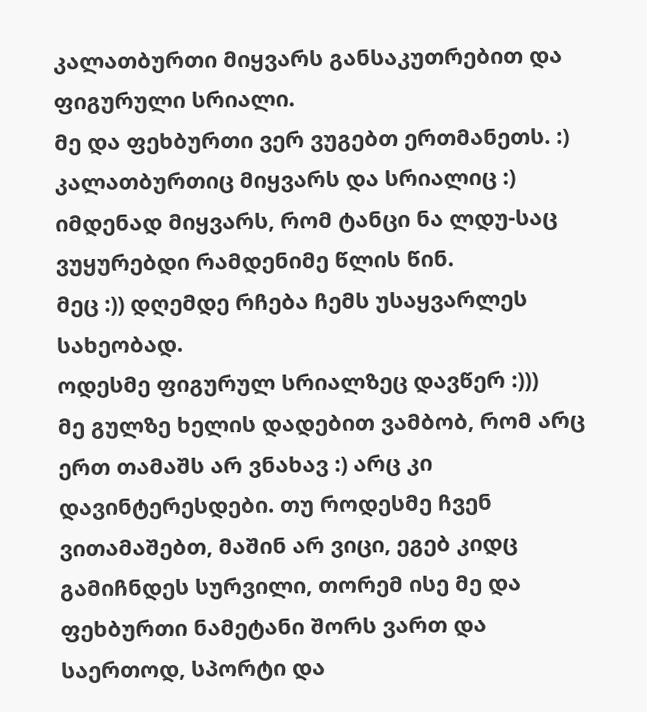კალათბურთი მიყვარს განსაკუთრებით და ფიგურული სრიალი.
მე და ფეხბურთი ვერ ვუგებთ ერთმანეთს. :)
კალათბურთიც მიყვარს და სრიალიც :) იმდენად მიყვარს, რომ ტანცი ნა ლდუ-საც ვუყურებდი რამდენიმე წლის წინ.
მეც :)) დღემდე რჩება ჩემს უსაყვარლეს სახეობად.
ოდესმე ფიგურულ სრიალზეც დავწერ :)))
მე გულზე ხელის დადებით ვამბობ, რომ არც ერთ თამაშს არ ვნახავ :) არც კი დავინტერესდები. თუ როდესმე ჩვენ ვითამაშებთ, მაშინ არ ვიცი, ეგებ კიდც გამიჩნდეს სურვილი, თორემ ისე მე და ფეხბურთი ნამეტანი შორს ვართ და საერთოდ, სპორტი და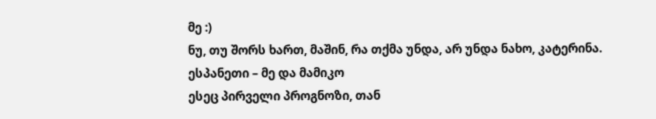მე :)
ნუ, თუ შორს ხართ, მაშინ, რა თქმა უნდა, არ უნდა ნახო, კატერინა.
ესპანეთი – მე და მამიკო
ესეც პირველი პროგნოზი, თან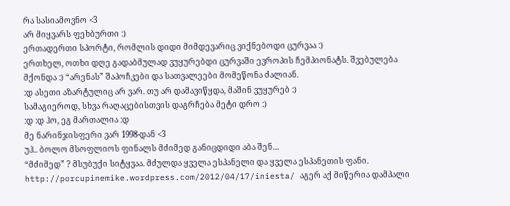რა სასიამოვნო <3
არ მიყვარს ფეხბურთი :)
ერთადერთი სპორტი, რომლის დიდი მიმდევარიც ვიქნებოდი ცურვაა :)
ერთხელ, ოთხი დღე გადაბმულად ვუყურებდი ცურვაში ევროპის ჩემპიონატს. შვებულება მქონდა :) “არენას” შაპოჩკები და სათვალეები მომეწონა ძალიან.
:დ ასეთი აზარტულიც არ ვარ. თუ არ დამავიწყდა, მაშინ ვუყურებ :)
სამაგიეროდ, სხვა რაღაცებისთვის დაგრჩება მეტი დრო :)
:დ :დ ჰო, ეგ მართალია :დ
მე ნარინჯისფერი ვარ 1998-დან <3
უჰ.. ბოლო მსოფლიოს ფინალს მძიმედ განიცდიდი აბა შენ…
“მძიმედ” ? მსუბუქი სიტყვაა. მძულდა ყველა ესპანელი და ყველა ესპანეთის ფანი.
http://porcupinemike.wordpress.com/2012/04/17/iniesta/ აგერ აქ მიწერია დამპალი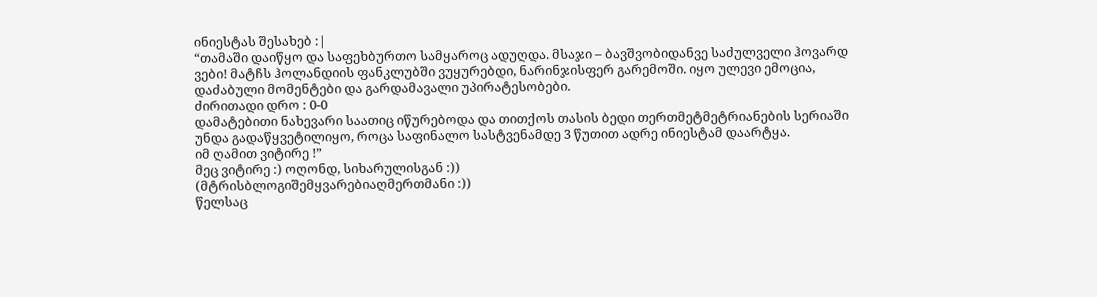ინიესტას შესახებ :|
“თამაში დაიწყო და საფეხბურთო სამყაროც ადუღდა. მსაჯი – ბავშვობიდანვე საძულველი ჰოვარდ ვები! მატჩს ჰოლანდიის ფანკლუბში ვუყურებდი, ნარინჯისფერ გარემოში. იყო ულევი ემოცია, დაძაბული მომენტები და გარდამავალი უპირატესობები.
ძირითადი დრო : 0-0
დამატებითი ნახევარი საათიც იწურებოდა და თითქოს თასის ბედი თერთმეტმეტრიანების სერიაში უნდა გადაწყვეტილიყო, როცა საფინალო სასტვენამდე 3 წუთით ადრე ინიესტამ დაარტყა.
იმ ღამით ვიტირე !”
მეც ვიტირე :) ოღონდ, სიხარულისგან :))
(მტრისბლოგიშემყვარებიაღმერთმანი :))
წელსაც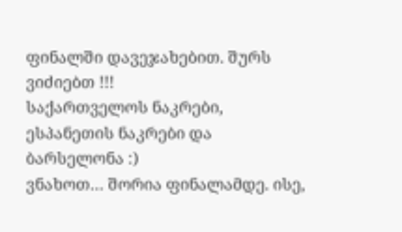ფინალში დავეჯახებით. შურს ვიძიებთ !!!
საქართველოს ნაკრები, ესპანეთის ნაკრები და ბარსელონა :)
ვნახოთ… შორია ფინალამდე. ისე,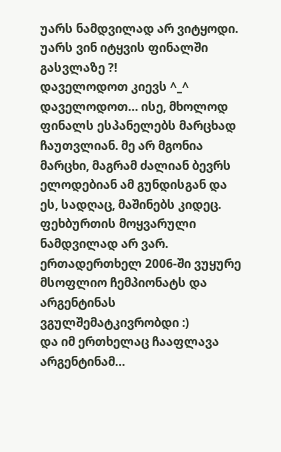უარს ნამდვილად არ ვიტყოდი.
უარს ვინ იტყვის ფინალში გასვლაზე ?!
დაველოდოთ კიევს ^_^
დაველოდოთ… ისე, მხოლოდ ფინალს ესპანელებს მარცხად ჩაუთვლიან. მე არ მგონია მარცხი, მაგრამ ძალიან ბევრს ელოდებიან ამ გუნდისგან და ეს, სადღაც, მაშინებს კიდეც.
ფეხბურთის მოყვარული ნამდვილად არ ვარ. ერთადერთხელ 2006-ში ვუყურე მსოფლიო ჩემპიონატს და არგენტინას ვგულშემატკივრობდი :)
და იმ ერთხელაც ჩააფლავა არგენტინამ…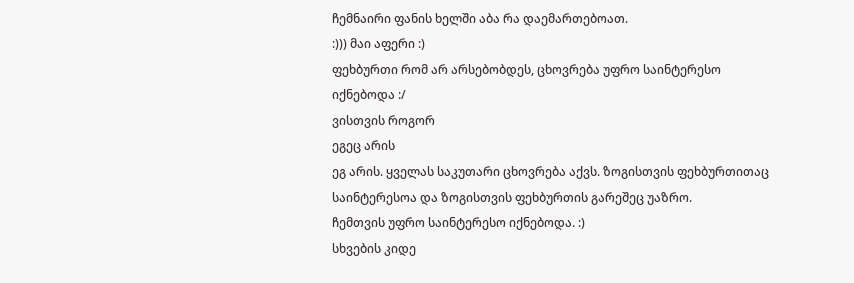ჩემნაირი ფანის ხელში აბა რა დაემართებოათ.
:))) მაი აფერი :)
ფეხბურთი რომ არ არსებობდეს, ცხოვრება უფრო საინტერესო იქნებოდა :/
ვისთვის როგორ
ეგეც არის
ეგ არის. ყველას საკუთარი ცხოვრება აქვს. ზოგისთვის ფეხბურთითაც საინტერესოა და ზოგისთვის ფეხბურთის გარეშეც უაზრო.
ჩემთვის უფრო საინტერესო იქნებოდა. :)
სხვების კიდე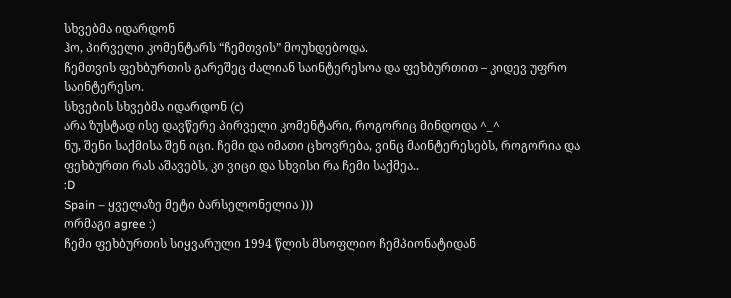სხვებმა იდარდონ
ჰო, პირველი კომენტარს “ჩემთვის” მოუხდებოდა.
ჩემთვის ფეხბურთის გარეშეც ძალიან საინტერესოა და ფეხბურთით – კიდევ უფრო საინტერესო.
სხვების სხვებმა იდარდონ (c)
არა ზუსტად ისე დავწერე პირველი კომენტარი, როგორიც მინდოდა ^_^
ნუ, შენი საქმისა შენ იცი. ჩემი და იმათი ცხოვრება, ვინც მაინტერესებს, როგორია და ფეხბურთი რას აშავებს, კი ვიცი და სხვისი რა ჩემი საქმეა..
:D
Spain – ყველაზე მეტი ბარსელონელია )))
ორმაგი agree :)
ჩემი ფეხბურთის სიყვარული 1994 წლის მსოფლიო ჩემპიონატიდან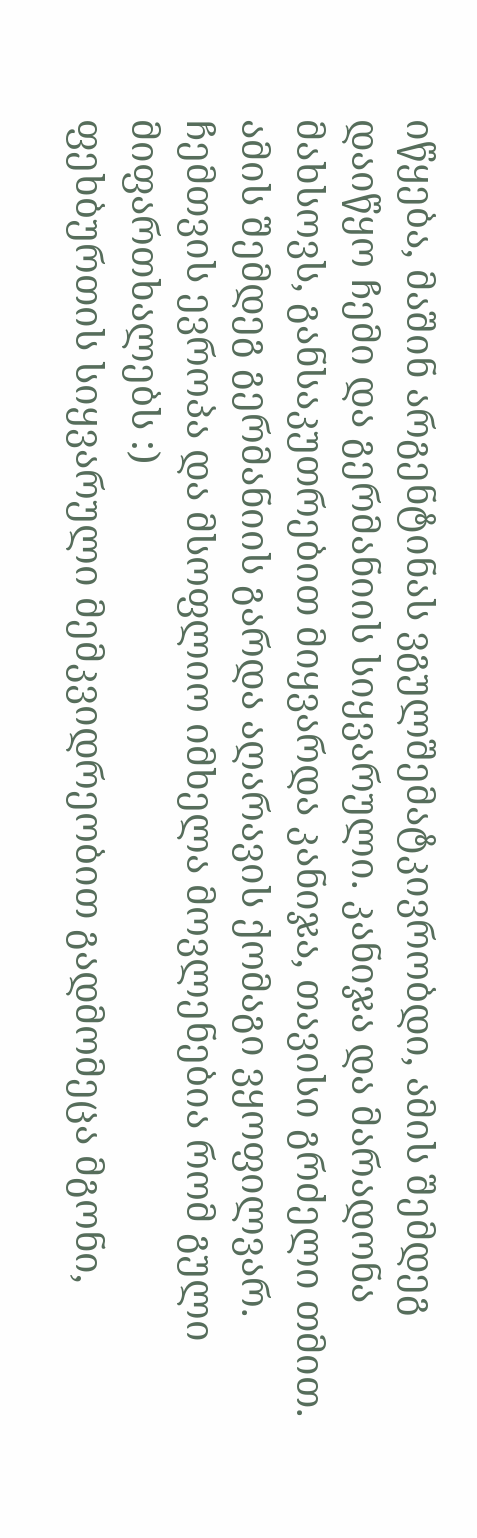იწყება, მაშინ არგენტინას ვგულშემატკივრობდი, ამის შემდეგ დაიწყო ჩემი და გერმანიის სიყვარული. კანიჯა და მარადონა მახსოვს, განსაკუთრებით მიყვარდა კანიჯა, თავისი გრძელი თმით.
ამის შემდეგ გერმანიის გარდა აღარავის ქომაგი ვყოფილვარ. ჩემთვის ევროპა და მსოფლიო იმხელა მოვლენებია რომ გული მიფართხალებს :)
ფეხბურთის სიყვარული მემკვიდრეობით გადმომეცა მგონი,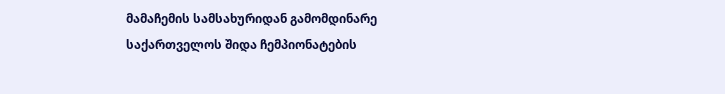მამაჩემის სამსახურიდან გამომდინარე საქართველოს შიდა ჩემპიონატების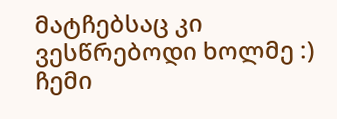მატჩებსაც კი ვესწრებოდი ხოლმე :)
ჩემი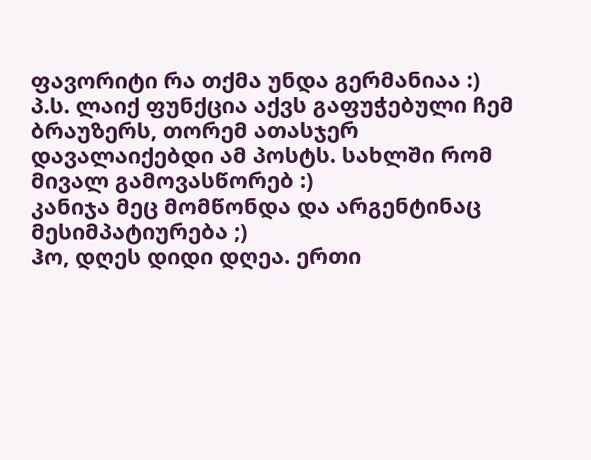ფავორიტი რა თქმა უნდა გერმანიაა :)
პ.ს. ლაიქ ფუნქცია აქვს გაფუჭებული ჩემ ბრაუზერს, თორემ ათასჯერ დავალაიქებდი ამ პოსტს. სახლში რომ მივალ გამოვასწორებ :)
კანიჯა მეც მომწონდა და არგენტინაც მესიმპატიურება ;)
ჰო, დღეს დიდი დღეა. ერთი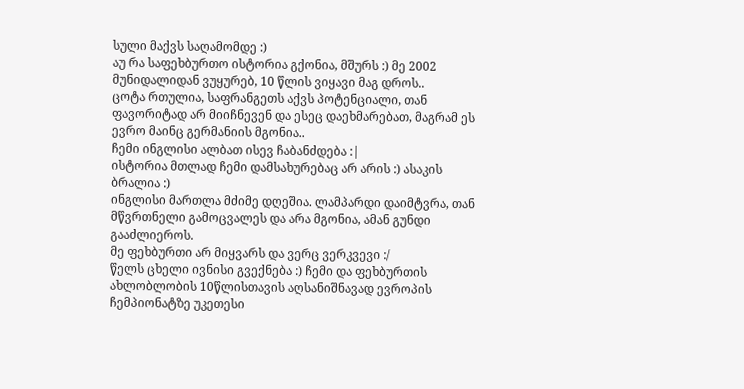სული მაქვს საღამომდე :)
აუ რა საფეხბურთო ისტორია გქონია, მშურს :) მე 2002 მუნიდალიდან ვუყურებ, 10 წლის ვიყავი მაგ დროს..
ცოტა რთულია, საფრანგეთს აქვს პოტენციალი, თან ფავორიტად არ მიიჩნევენ და ესეც დაეხმარებათ, მაგრამ ეს ევრო მაინც გერმანიის მგონია..
ჩემი ინგლისი ალბათ ისევ ჩაბანძდება :|
ისტორია მთლად ჩემი დამსახურებაც არ არის :) ასაკის ბრალია :)
ინგლისი მართლა მძიმე დღეშია. ლამპარდი დაიმტვრა, თან მწვრთნელი გამოცვალეს და არა მგონია, ამან გუნდი გააძლიეროს.
მე ფეხბურთი არ მიყვარს და ვერც ვერკვევი :/
წელს ცხელი ივნისი გვექნება :) ჩემი და ფეხბურთის ახლობლობის 10წლისთავის აღსანიშნავად ევროპის ჩემპიონატზე უკეთესი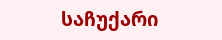საჩუქარი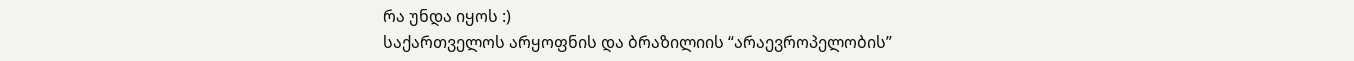რა უნდა იყოს :)
საქართველოს არყოფნის და ბრაზილიის “არაევროპელობის”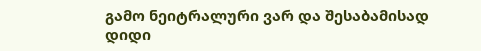გამო ნეიტრალური ვარ და შესაბამისად დიდი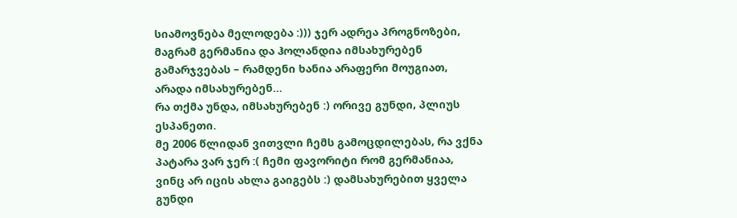სიამოვნება მელოდება :))) ჯერ ადრეა პროგნოზები, მაგრამ გერმანია და ჰოლანდია იმსახურებენ გამარჯვებას – რამდენი ხანია არაფერი მოუგიათ, არადა იმსახურებენ…
რა თქმა უნდა, იმსახურებენ :) ორივე გუნდი, პლიუს ესპანეთი.
მე 2006 წლიდან ვითვლი ჩემს გამოცდილებას, რა ვქნა პატარა ვარ ჯერ :( ჩემი ფავორიტი რომ გერმანიაა, ვინც არ იცის ახლა გაიგებს :) დამსახურებით ყველა გუნდი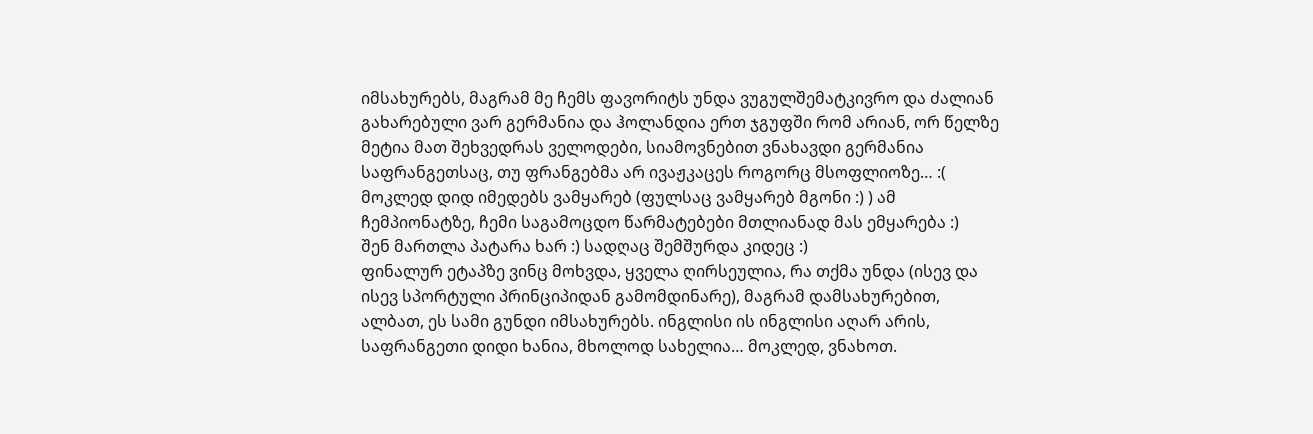იმსახურებს, მაგრამ მე ჩემს ფავორიტს უნდა ვუგულშემატკივრო და ძალიან გახარებული ვარ გერმანია და ჰოლანდია ერთ ჯგუფში რომ არიან, ორ წელზე მეტია მათ შეხვედრას ველოდები, სიამოვნებით ვნახავდი გერმანია საფრანგეთსაც, თუ ფრანგებმა არ ივაჟკაცეს როგორც მსოფლიოზე… :(
მოკლედ დიდ იმედებს ვამყარებ (ფულსაც ვამყარებ მგონი :) ) ამ ჩემპიონატზე, ჩემი საგამოცდო წარმატებები მთლიანად მას ემყარება :)
შენ მართლა პატარა ხარ :) სადღაც შემშურდა კიდეც :)
ფინალურ ეტაპზე ვინც მოხვდა, ყველა ღირსეულია, რა თქმა უნდა (ისევ და ისევ სპორტული პრინციპიდან გამომდინარე), მაგრამ დამსახურებით, ალბათ, ეს სამი გუნდი იმსახურებს. ინგლისი ის ინგლისი აღარ არის, საფრანგეთი დიდი ხანია, მხოლოდ სახელია… მოკლედ, ვნახოთ.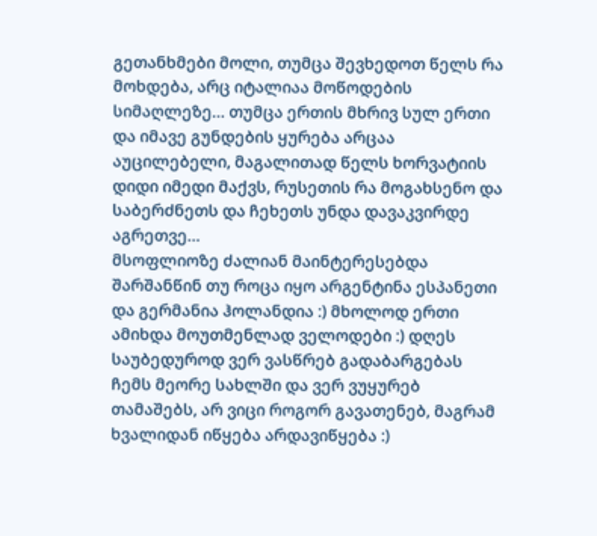გეთანხმები მოლი, თუმცა შევხედოთ წელს რა მოხდება, არც იტალიაა მოწოდების სიმაღლეზე… თუმცა ერთის მხრივ სულ ერთი და იმავე გუნდების ყურება არცაა აუცილებელი, მაგალითად წელს ხორვატიის დიდი იმედი მაქვს, რუსეთის რა მოგახსენო და საბერძნეთს და ჩეხეთს უნდა დავაკვირდე აგრეთვე…
მსოფლიოზე ძალიან მაინტერესებდა შარშანწინ თუ როცა იყო არგენტინა ესპანეთი და გერმანია ჰოლანდია :) მხოლოდ ერთი ამიხდა მოუთმენლად ველოდები :) დღეს საუბედუროდ ვერ ვასწრებ გადაბარგებას ჩემს მეორე სახლში და ვერ ვუყურებ თამაშებს, არ ვიცი როგორ გავათენებ, მაგრამ ხვალიდან იწყება არდავიწყება :)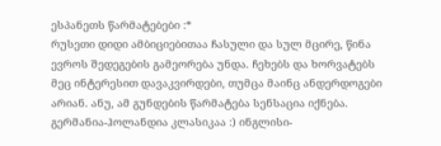ესპანეთს წარმატებები :*
რუსეთი დიდი ამბიციებითაა ჩასული და სულ მცირე, წინა ევროს შედეგების გამეორება უნდა. ჩეხებს და ხორვატებს მეც ინტერესით დავაკვირდები, თუმცა მაინც ანდერდოგები არიან. ანუ, ამ გუნდების წარმატება სენსაცია იქნება. გერმანია-ჰოლანდია კლასიკაა :) ინგლისი-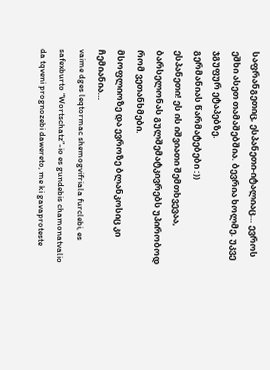საფრანგეთიც, ესპანეთი-იტალიაც… ევროს ეშხი ასეთ თამაშებშია. ბევრია ხოლმე. უკვე ჯგუფურ ეტაპებზე.
გერმანიას წარმატებები :))
ესპანეთი! ეს ის იშვიათი შემთხვევაა, ბარსელონას გულშემატკივრებს უპირობოდ რომ ვეთანხმები.
მსოფლიოზე და ევროზე ბლანკოსიც კი ჩემიანია…
vaime dges leqtormac shemogvifriala furclebi, es safexburto “Wortschatz”-io es gundebis chamonatvalio da tqveni prognozebi dawereto, me ki gavaproteste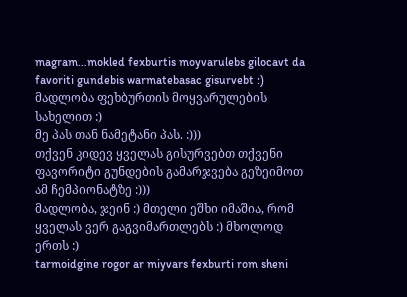magram…mokled fexburtis moyvarulebs gilocavt da favoriti gundebis warmatebasac gisurvebt :)
მადლობა ფეხბურთის მოყვარულების სახელით :)
მე პას თან ნამეტანი პას. :)))
თქვენ კიდევ ყველას გისურვებთ თქვენი ფავორიტი გუნდების გამარჯვება გეზეიმოთ ამ ჩემპიონატზე :)))
მადლობა, ჯეინ :) მთელი ეშხი იმაშია, რომ ყველას ვერ გაგვიმართლებს :) მხოლოდ ერთს :)
tarmoidgine rogor ar miyvars fexburti rom sheni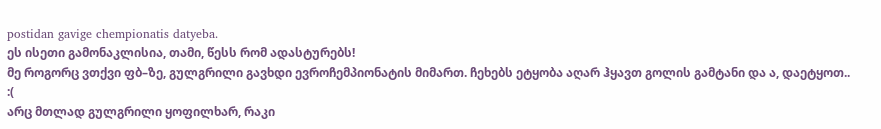postidan gavige chempionatis datyeba.
ეს ისეთი გამონაკლისია, თამი, წესს რომ ადასტურებს!
მე როგორც ვთქვი ფბ–ზე, გულგრილი გავხდი ევროჩემპიონატის მიმართ. ჩეხებს ეტყობა აღარ ჰყავთ გოლის გამტანი და ა, დაეტყოთ.. :(
არც მთლად გულგრილი ყოფილხარ, რაკი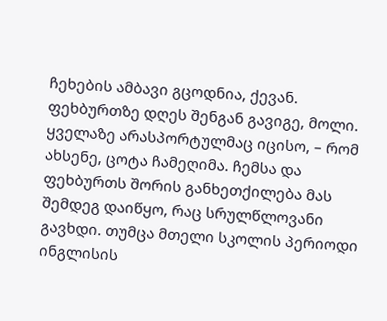ჩეხების ამბავი გცოდნია, ქევან.
ფეხბურთზე დღეს შენგან გავიგე, მოლი. ყველაზე არასპორტულმაც იცისო, – რომ ახსენე, ცოტა ჩამეღიმა. ჩემსა და ფეხბურთს შორის განხეთქილება მას შემდეგ დაიწყო, რაც სრულწლოვანი გავხდი. თუმცა მთელი სკოლის პერიოდი ინგლისის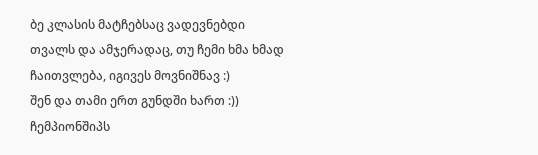ბე კლასის მატჩებსაც ვადევნებდი თვალს და ამჯერადაც, თუ ჩემი ხმა ხმად ჩაითვლება, იგივეს მოვნიშნავ :)
შენ და თამი ერთ გუნდში ხართ :)) ჩემპიონშიპს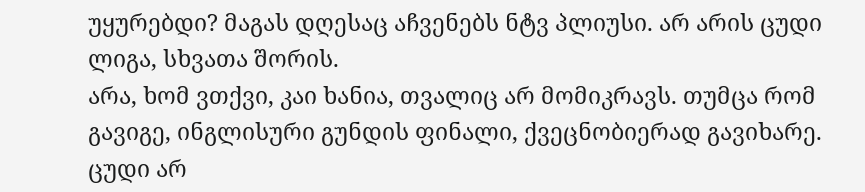უყურებდი? მაგას დღესაც აჩვენებს ნტვ პლიუსი. არ არის ცუდი ლიგა, სხვათა შორის.
არა, ხომ ვთქვი, კაი ხანია, თვალიც არ მომიკრავს. თუმცა რომ გავიგე, ინგლისური გუნდის ფინალი, ქვეცნობიერად გავიხარე. ცუდი არ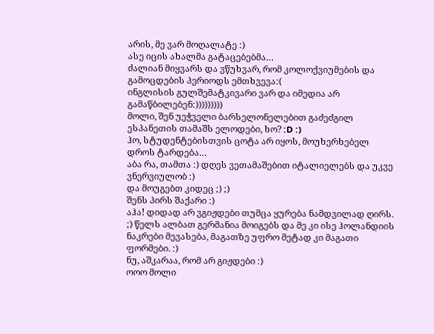არის, მე ვარ მოღალატე :)
ასე იცის ახალმა გატაცებებმა…
ძალიან მიყვარს და ვწუხვარ, რომ კოლოქვიუმების და გამოცდების პერიოდს ემთხვევა:(
ინგლისის გულშემატკივარი ვარ და იმედია არ გამაწბილებენ:)))))))))
მოლი, შენ უეჭველი ბარსელონელებით გაძეძგილ ესპანეთის თამაშს ელოდები, ხო? :D :)
ჰო, სტუდენტებისთვის ცოტა არ იყოს, მოუხერხებელ დროს ტარდება…
აბა რა, თამთა :) დღეს ვეთამაშებით იტალიელებს და უკვე ვნერვიულობ :)
და მოუგებთ კიდეც ;) ;)
შენს პირს შაქარი :)
აჰა! დიდად არ ვგიჟდები თუმცა ყურება ნამდვილად ღირს. ;) წელს ალბათ გერმანია მოიგებს და მე კი ისე ჰოლანდიის ნაკრები მევასება, მაგათზე უფრო მეტად კი მაგათი ფორმები. :)
ნუ, აშკარაა, რომ არ გიჟდები :)
ოოო მოლი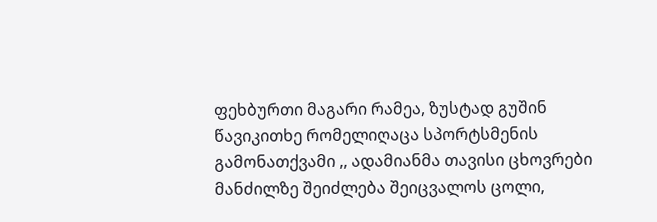ფეხბურთი მაგარი რამეა, ზუსტად გუშინ წავიკითხე რომელიღაცა სპორტსმენის გამონათქვამი ,, ადამიანმა თავისი ცხოვრები მანძილზე შეიძლება შეიცვალოს ცოლი,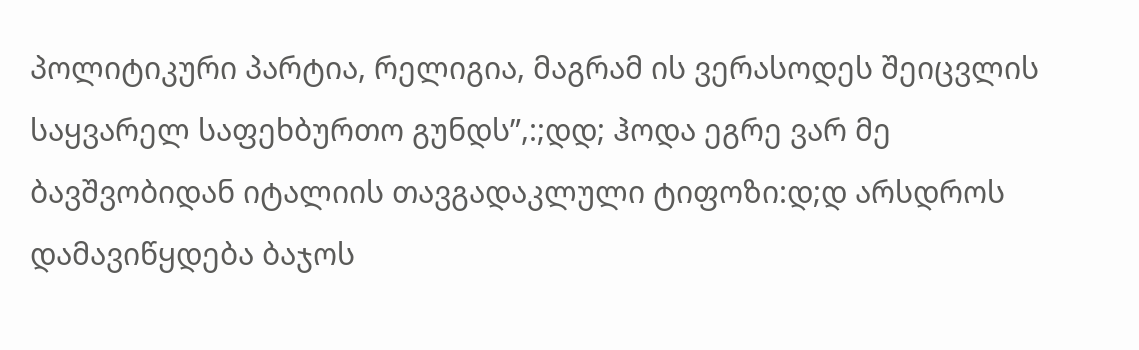პოლიტიკური პარტია, რელიგია, მაგრამ ის ვერასოდეს შეიცვლის საყვარელ საფეხბურთო გუნდს”,:;დდ; ჰოდა ეგრე ვარ მე ბავშვობიდან იტალიის თავგადაკლული ტიფოზი:დ;დ არსდროს დამავიწყდება ბაჯოს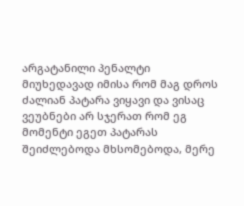არგატანილი პენალტი მიუხედავად იმისა რომ მაგ დროს ძალიან პატარა ვიყავი და ვისაც ვეუბნები არ სჯერათ რომ ეგ მომენტი ეგეთ პატარას შეიძლებოდა მხსომებოდა, მერე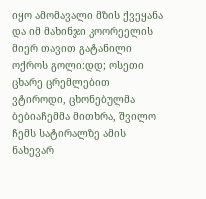იყო ამომავალი მზის ქვეყანა და იმ მახინჯი კოორეელის მიერ თავით გატანილი ოქროს გოლი:დდ; ოსეთი ცხარე ცრემლებით ვტიროდი, ცხონებულმა ბებიაჩემმა მითხრა, შვილო ჩემს სატირალზე ამის ნახევარ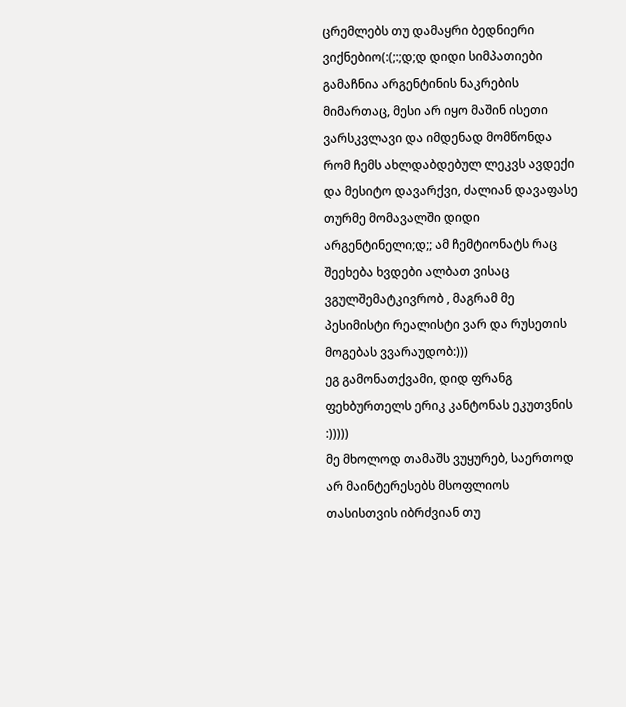ცრემლებს თუ დამაყრი ბედნიერი ვიქნებიო(:(;:;დ;დ დიდი სიმპათიები გამაჩნია არგენტინის ნაკრების მიმართაც, მესი არ იყო მაშინ ისეთი ვარსკვლავი და იმდენად მომწონდა რომ ჩემს ახლდაბდებულ ლეკვს ავდექი და მესიტო დავარქვი, ძალიან დავაფასე თურმე მომავალში დიდი არგენტინელი;დ;; ამ ჩემტიონატს რაც შეეხება ხვდები ალბათ ვისაც ვგულშემატკივრობ , მაგრამ მე პესიმისტი რეალისტი ვარ და რუსეთის მოგებას ვვარაუდობ:)))
ეგ გამონათქვამი, დიდ ფრანგ ფეხბურთელს ერიკ კანტონას ეკუთვნის :)))))
მე მხოლოდ თამაშს ვუყურებ, საერთოდ არ მაინტერესებს მსოფლიოს თასისთვის იბრძვიან თუ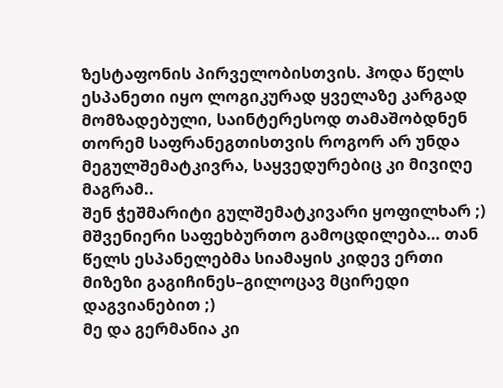ზესტაფონის პირველობისთვის. ჰოდა წელს ესპანეთი იყო ლოგიკურად ყველაზე კარგად მომზადებული, საინტერესოდ თამაშობდნენ თორემ საფრანეგთისთვის როგორ არ უნდა მეგულშემატკივრა, საყვედურებიც კი მივიღე მაგრამ..
შენ ჭეშმარიტი გულშემატკივარი ყოფილხარ ;)
მშვენიერი საფეხბურთო გამოცდილება… თან წელს ესპანელებმა სიამაყის კიდევ ერთი მიზეზი გაგიჩინეს–გილოცავ მცირედი დაგვიანებით ;)
მე და გერმანია კი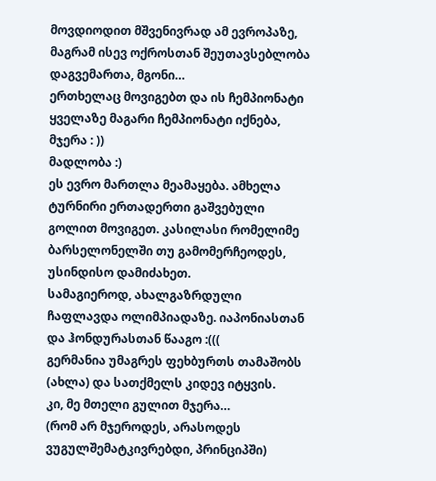მოვდიოდით მშვენივრად ამ ევროპაზე, მაგრამ ისევ ოქროსთან შეუთავსებლობა დაგვემართა, მგონი…
ერთხელაც მოვიგებთ და ის ჩემპიონატი ყველაზე მაგარი ჩემპიონატი იქნება, მჯერა : ))
მადლობა :)
ეს ევრო მართლა მეამაყება. ამხელა ტურნირი ერთადერთი გაშვებული გოლით მოვიგეთ. კასილასი რომელიმე ბარსელონელში თუ გამომერჩეოდეს, უსინდისო დამიძახეთ.
სამაგიეროდ, ახალგაზრდული ჩაფლავდა ოლიმპიადაზე. იაპონიასთან და ჰონდურასთან წააგო :(((
გერმანია უმაგრეს ფეხბურთს თამაშობს (ახლა) და სათქმელს კიდევ იტყვის.
კი, მე მთელი გულით მჯერა…
(რომ არ მჯეროდეს, არასოდეს ვუგულშემატკივრებდი, პრინციპში)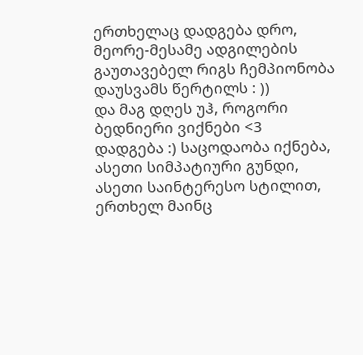ერთხელაც დადგება დრო, მეორე-მესამე ადგილების გაუთავებელ რიგს ჩემპიონობა დაუსვამს წერტილს : ))
და მაგ დღეს უჰ, როგორი ბედნიერი ვიქნები <3
დადგება :) საცოდაობა იქნება, ასეთი სიმპატიური გუნდი, ასეთი საინტერესო სტილით, ერთხელ მაინც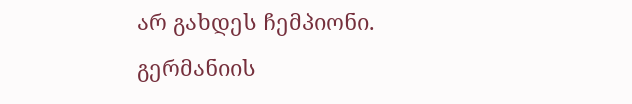არ გახდეს ჩემპიონი.
გერმანიის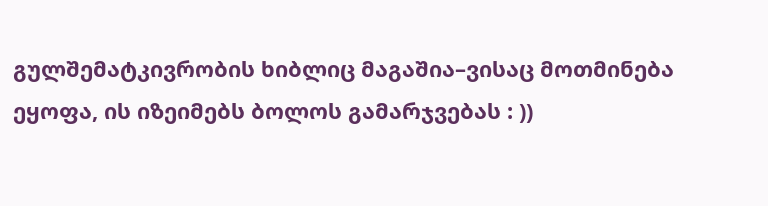გულშემატკივრობის ხიბლიც მაგაშია–ვისაც მოთმინება ეყოფა, ის იზეიმებს ბოლოს გამარჯვებას : ))